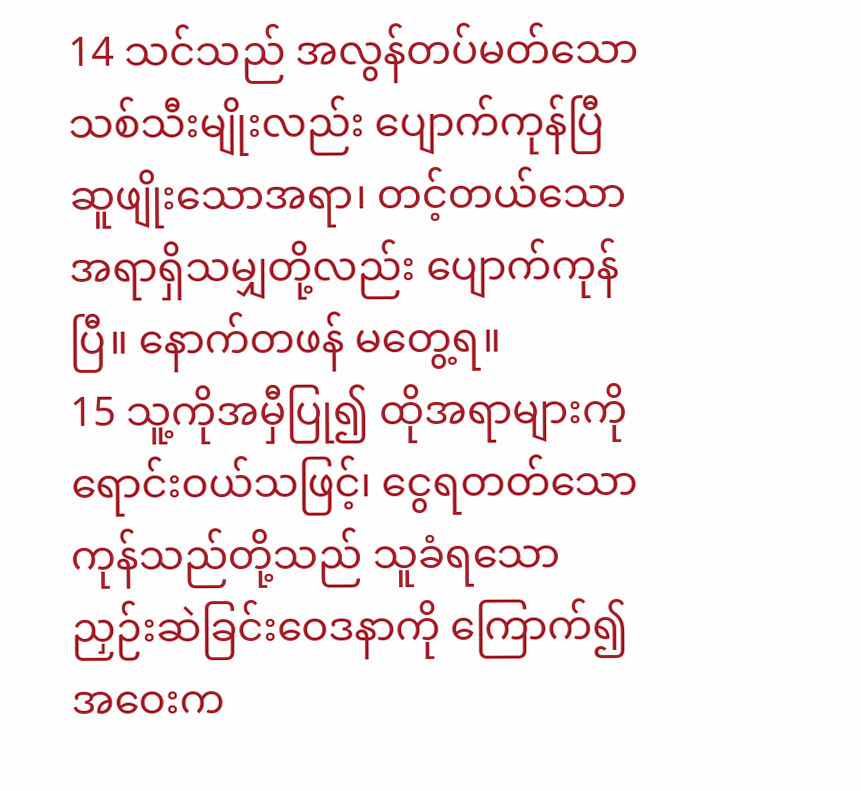14 သင်သည် အလွန်တပ်မတ်သော သစ်သီးမျိုးလည်း ပျောက်ကုန်ပြီ ဆူဖျိုးသောအရာ၊ တင့်တယ်သော အရာရှိသမျှတို့လည်း ပျောက်ကုန်ပြီ။ နောက်တဖန် မတွေ့ရ။
15 သူ့ကိုအမှီပြု၍ ထိုအရာများကို ရောင်းဝယ်သဖြင့်၊ ငွေရတတ်သော ကုန်သည်တို့သည် သူခံရသော ညှဉ်းဆဲခြင်းဝေဒနာကို ကြောက်၍ အဝေးက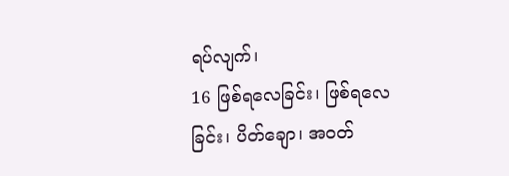ရပ်လျက်၊
16 ဖြစ်ရလေခြင်း၊ ဖြစ်ရလေခြင်း၊ ပိတ်ချော၊ အဝတ်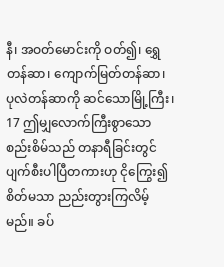နီ၊ အဝတ်မောင်းကို ဝတ်၍၊ ရွှေတန်ဆာ၊ ကျောက်မြတ်တန်ဆာ၊ ပုလဲတန်ဆာကို ဆင်သောမြို့ကြီး၊
17 ဤမျှလောက်ကြီးစွာသော စည်းစိမ်သည် တနာရီခြင်းတွင် ပျက်စီးပါပြီတကားဟု ငိုကြွေး၍ စိတ်မသာ ညည်းတွားကြလိမ့်မည်။ ခပ်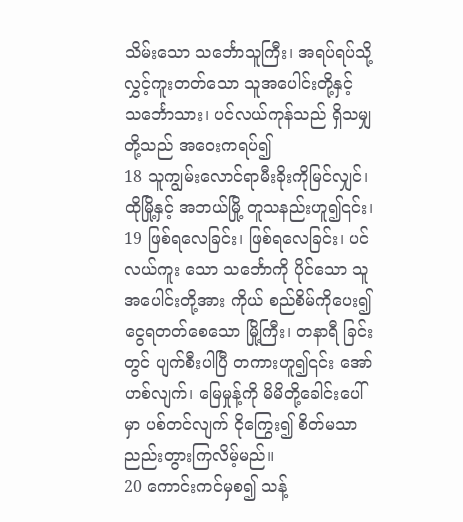သိမ်းသော သင်္ဘောသူကြီး၊ အရပ်ရပ်သို့ လွှင့်ကူးတတ်သော သူအပေါင်းတို့နှင့် သင်္ဘောသား၊ ပင်လယ်ကုန်သည် ရှိသမျှတို့သည် အဝေးကရပ်၍
18 သူကျွမ်းလောင်ရာမီးခိုးကိုမြင်လျှင်၊ ထိုမြို့နှင့် အဘယ်မြို့ တူသနည်းဟူ၍၎င်း၊
19 ဖြစ်ရလေခြင်း၊ ဖြစ်ရလေခြင်း၊ ပင်လယ်ကူး သော သင်္ဘောကို ပိုင်သော သူအပေါင်းတို့အား ကိုယ် စည်စိမ်ကိုပေး၍ ငွေရတတ်စေသော မြို့ကြီး၊ တနာရီ ခြင်းတွင် ပျက်စီးပါပြီ တကားဟူ၍၎င်း အော်ဟစ်လျက်၊ မြေမှုန့်ကို မိမိတို့ခေါင်းပေါ်မှာ ပစ်တင်လျက် ငိုကြွေး၍ စိတ်မသာ ညည်းတွားကြလိမ့်မည်။
20 ကောင်းကင်မှစ၍ သန့်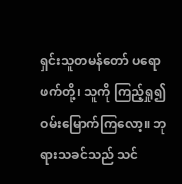ရှင်းသူတမန်တော် ပရောဖက်တို့၊ သူကို ကြည့်ရှု၍ ဝမ်းမြောက်ကြလော့။ ဘုရားသခင်သည် သင်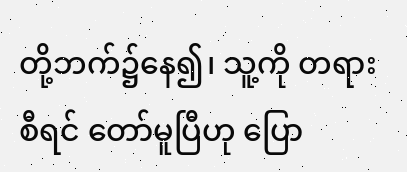တို့ဘက်၌နေ၍၊ သူ့ကို တရားစီရင် တော်မူပြီဟု ပြော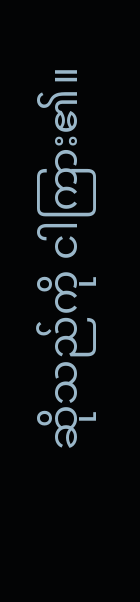ဆိုသည်ကို ငါကြား၏။